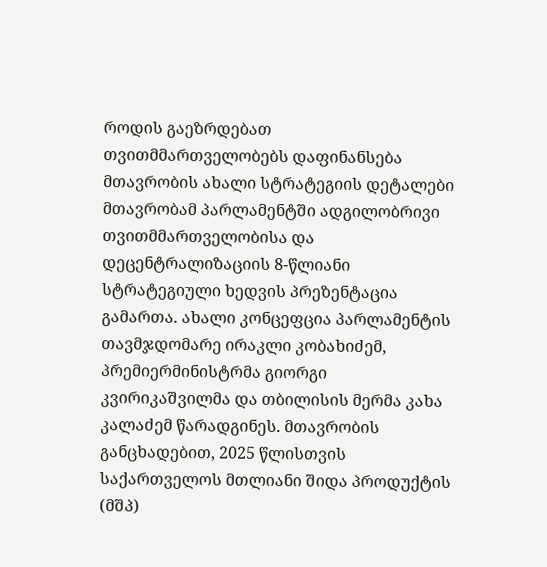როდის გაეზრდებათ თვითმმართველობებს დაფინანსება
მთავრობის ახალი სტრატეგიის დეტალები
მთავრობამ პარლამენტში ადგილობრივი თვითმმართველობისა და დეცენტრალიზაციის 8-წლიანი სტრატეგიული ხედვის პრეზენტაცია გამართა. ახალი კონცეფცია პარლამენტის თავმჯდომარე ირაკლი კობახიძემ, პრემიერმინისტრმა გიორგი კვირიკაშვილმა და თბილისის მერმა კახა კალაძემ წარადგინეს. მთავრობის განცხადებით, 2025 წლისთვის საქართველოს მთლიანი შიდა პროდუქტის (მშპ)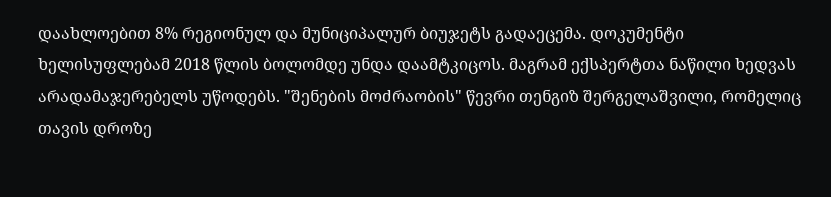დაახლოებით 8% რეგიონულ და მუნიციპალურ ბიუჯეტს გადაეცემა. დოკუმენტი ხელისუფლებამ 2018 წლის ბოლომდე უნდა დაამტკიცოს. მაგრამ ექსპერტთა ნაწილი ხედვას არადამაჯერებელს უწოდებს. "შენების მოძრაობის" წევრი თენგიზ შერგელაშვილი, რომელიც თავის დროზე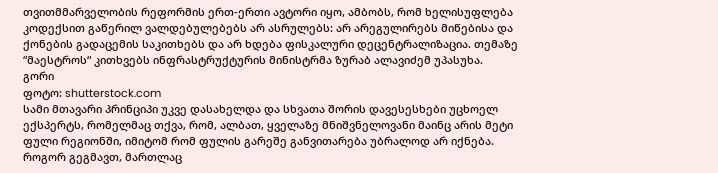თვითმმარველობის რეფორმის ერთ-ერთი ავტორი იყო, ამბობს, რომ ხელისუფლება კოდექსით გაწერილ ვალდებულებებს არ ასრულებს: არ არეგულირებს მიწებისა და ქონების გადაცემის საკითხებს და არ ხდება ფისკალური დეცენტრალიზაცია. თემაზე “მაესტროს“ კითხვებს ინფრასტრუქტურის მინისტრმა ზურაბ ალავიძემ უპასუხა.
გორი
ფოტო: shutterstock.com
სამი მთავარი პრინციპი უკვე დასახელდა და სხვათა შორის დავესესხები უცხოელ ექსპერტს, რომელმაც თქვა, რომ, ალბათ, ყველაზე მნიშვნელოვანი მაინც არის მეტი ფული რეგიონში, იმიტომ რომ ფულის გარეშე განვითარება უბრალოდ არ იქნება. როგორ გეგმავთ, მართლაც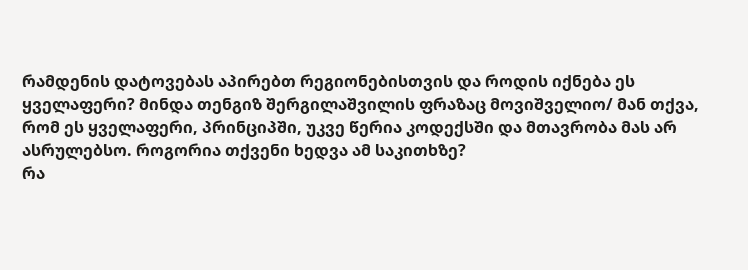რამდენის დატოვებას აპირებთ რეგიონებისთვის და როდის იქნება ეს ყველაფერი? მინდა თენგიზ შერგილაშვილის ფრაზაც მოვიშველიო/ მან თქვა, რომ ეს ყველაფერი, პრინციპში, უკვე წერია კოდექსში და მთავრობა მას არ ასრულებსო. როგორია თქვენი ხედვა ამ საკითხზე?
რა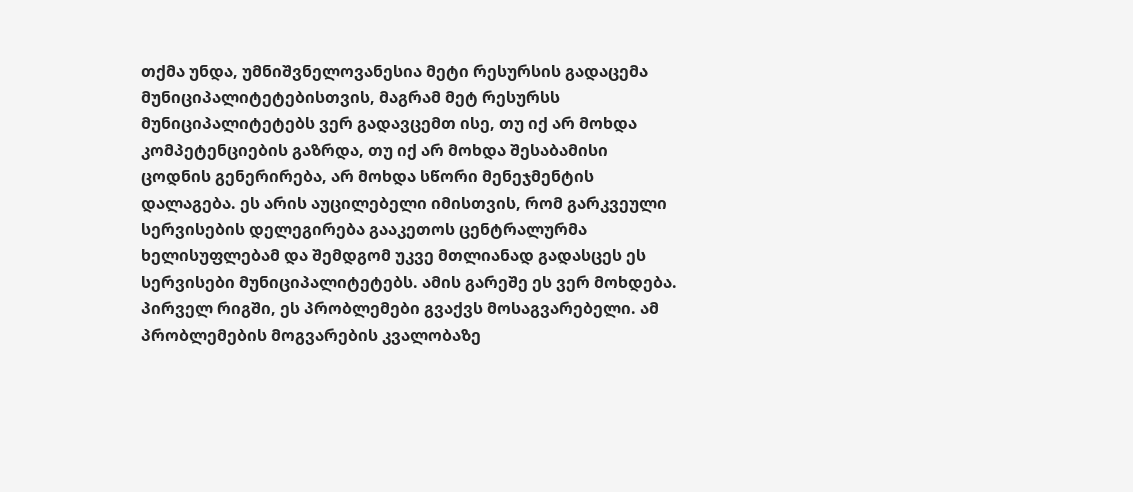თქმა უნდა, უმნიშვნელოვანესია მეტი რესურსის გადაცემა მუნიციპალიტეტებისთვის, მაგრამ მეტ რესურსს მუნიციპალიტეტებს ვერ გადავცემთ ისე, თუ იქ არ მოხდა კომპეტენციების გაზრდა, თუ იქ არ მოხდა შესაბამისი ცოდნის გენერირება, არ მოხდა სწორი მენეჯმენტის დალაგება. ეს არის აუცილებელი იმისთვის, რომ გარკვეული სერვისების დელეგირება გააკეთოს ცენტრალურმა ხელისუფლებამ და შემდგომ უკვე მთლიანად გადასცეს ეს სერვისები მუნიციპალიტეტებს. ამის გარეშე ეს ვერ მოხდება. პირველ რიგში, ეს პრობლემები გვაქვს მოსაგვარებელი. ამ პრობლემების მოგვარების კვალობაზე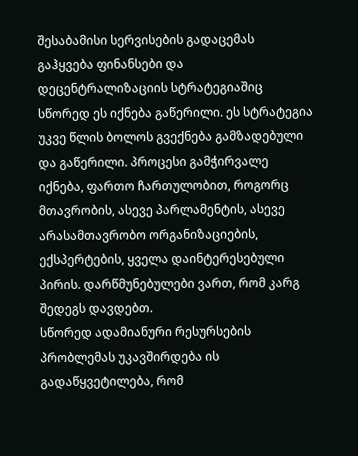შესაბამისი სერვისების გადაცემას გაჰყვება ფინანსები და დეცენტრალიზაციის სტრატეგიაშიც სწორედ ეს იქნება გაწერილი. ეს სტრატეგია უკვე წლის ბოლოს გვექნება გამზადებული და გაწერილი. პროცესი გამჭირვალე იქნება, ფართო ჩართულობით, როგორც მთავრობის, ასევე პარლამენტის, ასევე არასამთავრობო ორგანიზაციების, ექსპერტების, ყველა დაინტერესებული პირის. დარწმუნებულები ვართ, რომ კარგ შედეგს დავდებთ.
სწორედ ადამიანური რესურსების პრობლემას უკავშირდება ის გადაწყვეტილება, რომ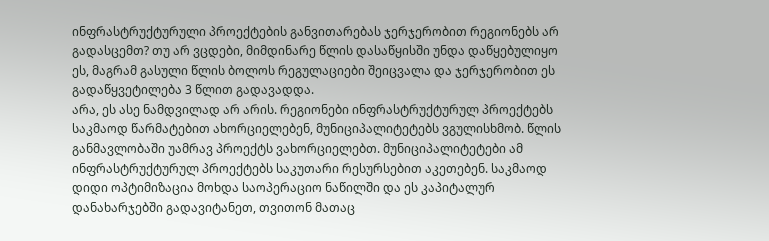ინფრასტრუქტურული პროექტების განვითარებას ჯერჯერობით რეგიონებს არ გადასცემთ? თუ არ ვცდები, მიმდინარე წლის დასაწყისში უნდა დაწყებულიყო ეს, მაგრამ გასული წლის ბოლოს რეგულაციები შეიცვალა და ჯერჯერობით ეს გადაწყვეტილება 3 წლით გადავადდა.
არა, ეს ასე ნამდვილად არ არის. რეგიონები ინფრასტრუქტურულ პროექტებს საკმაოდ წარმატებით ახორციელებენ, მუნიციპალიტეტებს ვგულისხმობ. წლის განმავლობაში უამრავ პროექტს ვახორციელებთ. მუნიციპალიტეტები ამ ინფრასტრუქტურულ პროექტებს საკუთარი რესურსებით აკეთებენ. საკმაოდ დიდი ოპტიმიზაცია მოხდა საოპერაციო ნაწილში და ეს კაპიტალურ დანახარჯებში გადავიტანეთ, თვითონ მათაც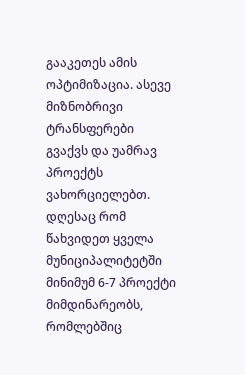გააკეთეს ამის ოპტიმიზაცია. ასევე მიზნობრივი ტრანსფერები გვაქვს და უამრავ პროექტს ვახორციელებთ. დღესაც რომ წახვიდეთ ყველა მუნიციპალიტეტში მინიმუმ 6-7 პროექტი მიმდინარეობს, რომლებშიც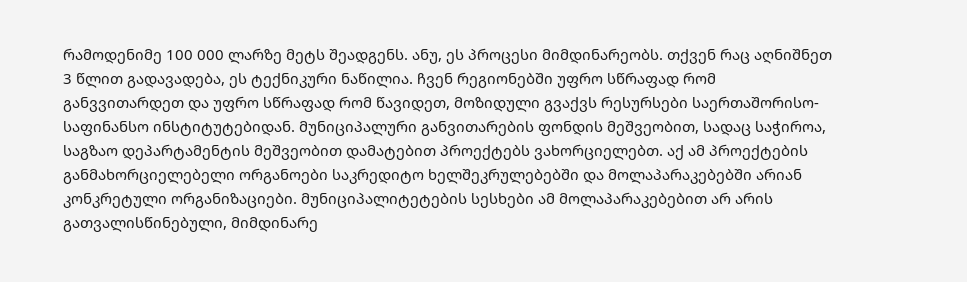რამოდენიმე 100 000 ლარზე მეტს შეადგენს. ანუ, ეს პროცესი მიმდინარეობს. თქვენ რაც აღნიშნეთ 3 წლით გადავადება, ეს ტექნიკური ნაწილია. ჩვენ რეგიონებში უფრო სწრაფად რომ განვვითარდეთ და უფრო სწრაფად რომ წავიდეთ, მოზიდული გვაქვს რესურსები საერთაშორისო-საფინანსო ინსტიტუტებიდან. მუნიციპალური განვითარების ფონდის მეშვეობით, სადაც საჭიროა, საგზაო დეპარტამენტის მეშვეობით დამატებით პროექტებს ვახორციელებთ. აქ ამ პროექტების განმახორციელებელი ორგანოები საკრედიტო ხელშეკრულებებში და მოლაპარაკებებში არიან კონკრეტული ორგანიზაციები. მუნიციპალიტეტების სესხები ამ მოლაპარაკებებით არ არის გათვალისწინებული, მიმდინარე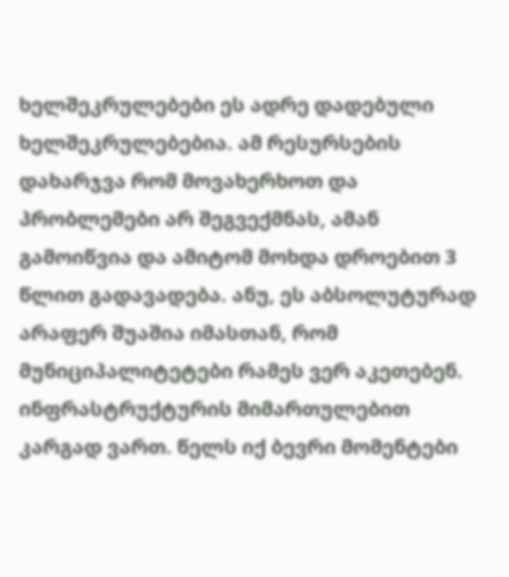ხელშეკრულებები ეს ადრე დადებული ხელშეკრულებებია. ამ რესურსების დახარჯვა რომ მოვახერხოთ და პრობლემები არ შეგვექმნას, ამან გამოიწვია და ამიტომ მოხდა დროებით 3 წლით გადავადება. ანუ, ეს აბსოლუტურად არაფერ შუაშია იმასთან, რომ მუნიციპალიტეტები რამეს ვერ აკეთებენ. ინფრასტრუქტურის მიმართულებით კარგად ვართ. წელს იქ ბევრი მომენტები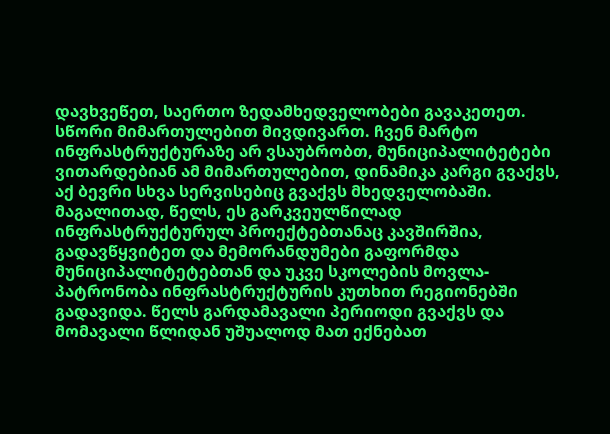დავხვეწეთ, საერთო ზედამხედველობები გავაკეთეთ. სწორი მიმართულებით მივდივართ. ჩვენ მარტო ინფრასტრუქტურაზე არ ვსაუბრობთ, მუნიციპალიტეტები ვითარდებიან ამ მიმართულებით, დინამიკა კარგი გვაქვს, აქ ბევრი სხვა სერვისებიც გვაქვს მხედველობაში. მაგალითად, წელს, ეს გარკვეულწილად ინფრასტრუქტურულ პროექტებთანაც კავშირშია, გადავწყვიტეთ და მემორანდუმები გაფორმდა მუნიციპალიტეტებთან და უკვე სკოლების მოვლა-პატრონობა ინფრასტრუქტურის კუთხით რეგიონებში გადავიდა. წელს გარდამავალი პერიოდი გვაქვს და მომავალი წლიდან უშუალოდ მათ ექნებათ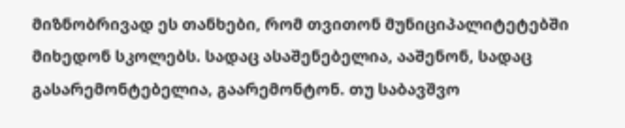მიზნობრივად ეს თანხები, რომ თვითონ მუნიციპალიტეტებში მიხედონ სკოლებს. სადაც ასაშენებელია, ააშენონ, სადაც გასარემონტებელია, გაარემონტონ. თუ საბავშვო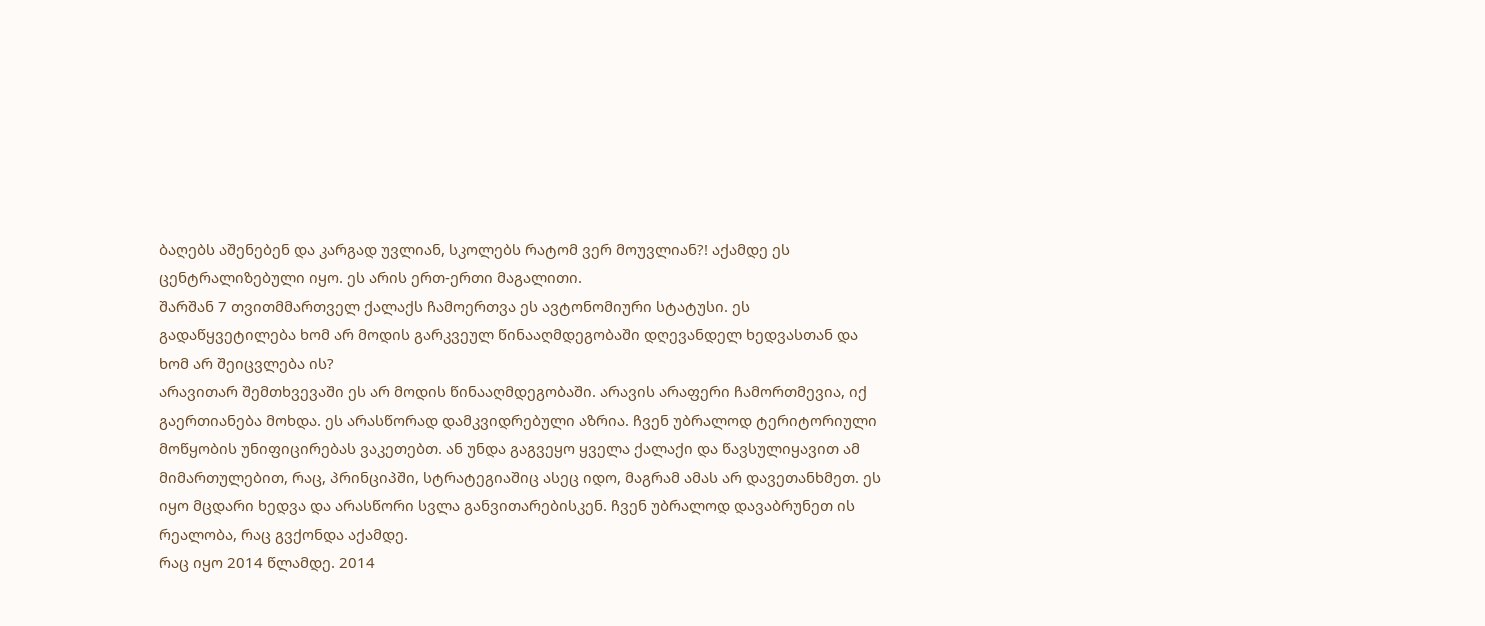ბაღებს აშენებენ და კარგად უვლიან, სკოლებს რატომ ვერ მოუვლიან?! აქამდე ეს ცენტრალიზებული იყო. ეს არის ერთ-ერთი მაგალითი.
შარშან 7 თვითმმართველ ქალაქს ჩამოერთვა ეს ავტონომიური სტატუსი. ეს გადაწყვეტილება ხომ არ მოდის გარკვეულ წინააღმდეგობაში დღევანდელ ხედვასთან და ხომ არ შეიცვლება ის?
არავითარ შემთხვევაში ეს არ მოდის წინააღმდეგობაში. არავის არაფერი ჩამორთმევია, იქ გაერთიანება მოხდა. ეს არასწორად დამკვიდრებული აზრია. ჩვენ უბრალოდ ტერიტორიული მოწყობის უნიფიცირებას ვაკეთებთ. ან უნდა გაგვეყო ყველა ქალაქი და წავსულიყავით ამ მიმართულებით, რაც, პრინციპში, სტრატეგიაშიც ასეც იდო, მაგრამ ამას არ დავეთანხმეთ. ეს იყო მცდარი ხედვა და არასწორი სვლა განვითარებისკენ. ჩვენ უბრალოდ დავაბრუნეთ ის რეალობა, რაც გვქონდა აქამდე.
რაც იყო 2014 წლამდე. 2014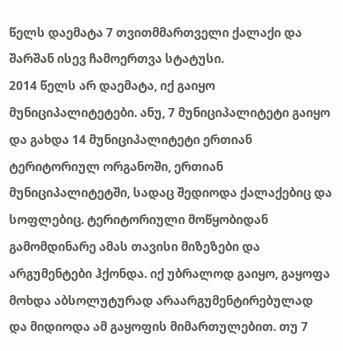წელს დაემატა 7 თვითმმართველი ქალაქი და შარშან ისევ ჩამოერთვა სტატუსი.
2014 წელს არ დაემატა, იქ გაიყო მუნიციპალიტეტები. ანუ, 7 მუნიციპალიტეტი გაიყო და გახდა 14 მუნიციპალიტეტი ერთიან ტერიტორიულ ორგანოში, ერთიან მუნიციპალიტეტში, სადაც შედიოდა ქალაქებიც და სოფლებიც. ტერიტორიული მოწყობიდან გამომდინარე ამას თავისი მიზეზები და არგუმენტები ჰქონდა. იქ უბრალოდ გაიყო, გაყოფა მოხდა აბსოლუტურად არაარგუმენტირებულად და მიდიოდა ამ გაყოფის მიმართულებით. თუ 7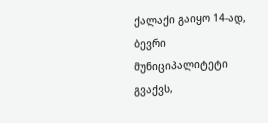ქალაქი გაიყო 14-ად, ბევრი მუნიციპალიტეტი გვაქვს,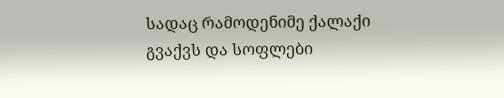სადაც რამოდენიმე ქალაქი გვაქვს და სოფლები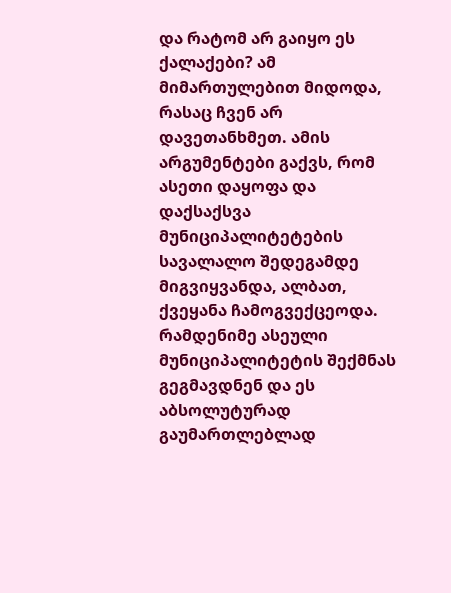და რატომ არ გაიყო ეს ქალაქები? ამ მიმართულებით მიდოდა, რასაც ჩვენ არ დავეთანხმეთ. ამის არგუმენტები გაქვს, რომ ასეთი დაყოფა და დაქსაქსვა მუნიციპალიტეტების სავალალო შედეგამდე მიგვიყვანდა, ალბათ, ქვეყანა ჩამოგვექცეოდა. რამდენიმე ასეული მუნიციპალიტეტის შექმნას გეგმავდნენ და ეს აბსოლუტურად გაუმართლებლად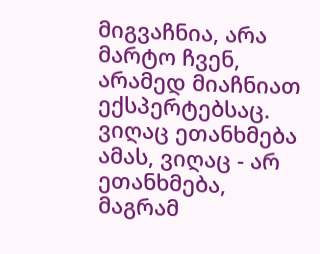მიგვაჩნია, არა მარტო ჩვენ, არამედ მიაჩნიათ ექსპერტებსაც. ვიღაც ეთანხმება ამას, ვიღაც - არ ეთანხმება, მაგრამ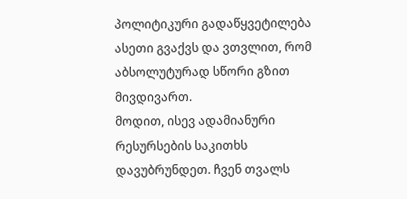პოლიტიკური გადაწყვეტილება ასეთი გვაქვს და ვთვლით, რომ აბსოლუტურად სწორი გზით მივდივართ.
მოდით, ისევ ადამიანური რესურსების საკითხს დავუბრუნდეთ. ჩვენ თვალს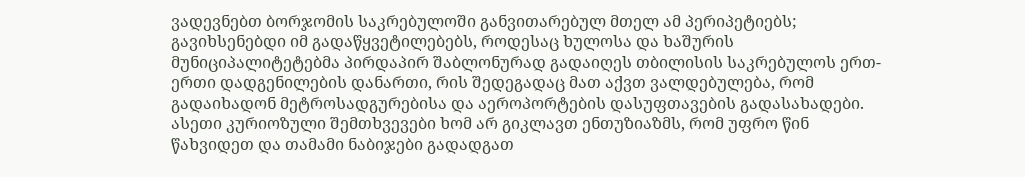ვადევნებთ ბორჯომის საკრებულოში განვითარებულ მთელ ამ პერიპეტიებს; გავიხსენებდი იმ გადაწყვეტილებებს, როდესაც ხულოსა და ხაშურის მუნიციპალიტეტებმა პირდაპირ შაბლონურად გადაიღეს თბილისის საკრებულოს ერთ-ერთი დადგენილების დანართი, რის შედეგადაც მათ აქვთ ვალდებულება, რომ გადაიხადონ მეტროსადგურებისა და აეროპორტების დასუფთავების გადასახადები. ასეთი კურიოზული შემთხვევები ხომ არ გიკლავთ ენთუზიაზმს, რომ უფრო წინ წახვიდეთ და თამამი ნაბიჯები გადადგათ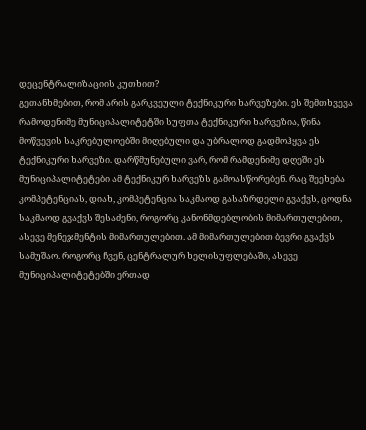დეცენტრალიზაციის კუთხით?
გეთანხმებით, რომ არის გარკვეული ტექნიკური ხარვეზები. ეს შემთხვევა რამოდენიმე მუნიციპალიტეტში სუფთა ტექნიკური ხარვეზია, წინა მოწვევის საკრებულოებში მიღებული და უბრალოდ გადმოჰყვა ეს ტექნიკური ხარვეზი. დარწმუნებული ვარ, რომ რამდენიმე დღეში ეს მუნიციპალიტეტები ამ ტექნიკურ ხარვეზს გამოასწორებენ. რაც შეეხება კომპეტენციას, დიახ, კომპეტენცია საკმაოდ გასაზრდელი გვაქვს, ცოდნა საკმაოდ გვაქვს შესაძენი, როგორც კანონმდებლობის მიმართულებით, ასევე მენეჯმენტის მიმართულებით. ამ მიმართულებით ბევრი გვაქვს სამუშაო. როგორც ჩვენ, ცენტრალურ ხელისუფლებაში, ასევე მუნიციპალიტეტებში ერთად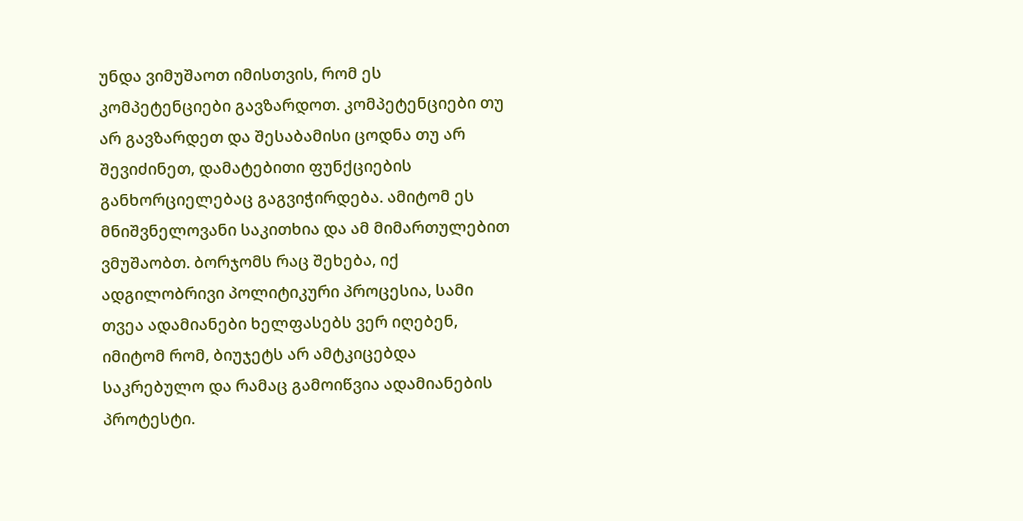უნდა ვიმუშაოთ იმისთვის, რომ ეს კომპეტენციები გავზარდოთ. კომპეტენციები თუ არ გავზარდეთ და შესაბამისი ცოდნა თუ არ შევიძინეთ, დამატებითი ფუნქციების განხორციელებაც გაგვიჭირდება. ამიტომ ეს მნიშვნელოვანი საკითხია და ამ მიმართულებით ვმუშაობთ. ბორჯომს რაც შეხება, იქ ადგილობრივი პოლიტიკური პროცესია, სამი თვეა ადამიანები ხელფასებს ვერ იღებენ, იმიტომ რომ, ბიუჯეტს არ ამტკიცებდა საკრებულო და რამაც გამოიწვია ადამიანების პროტესტი.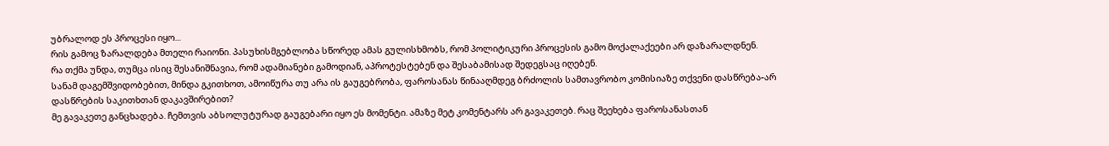უბრალოდ ეს პროცესი იყო...
რის გამოც ზარალდება მთელი რაიონი. პასუხისმგებლობა სწორედ ამას გულისხმობს, რომ პოლიტიკური პროცესის გამო მოქალაქეები არ დაზარალდნენ.
რა თქმა უნდა, თუმცა ისიც შესანიშნავია, რომ ადამიანები გამოდიან, აპროტესტებენ და შესაბამისად შედეგსაც იღებენ.
სანამ დაგემშვიდობებით, მინდა გკითხოთ, ამოიწურა თუ არა ის გაუგებრობა, ფაროსანას წინააღმდეგ ბრძოლის სამთავრობო კომისიაზე თქვენი დასწრება-არ დასწრების საკითხთან დაკავშირებით?
მე გავაკეთე განცხადება. ჩემთვის აბსოლუტურად გაუგებარი იყო ეს მომენტი. ამაზე მეტ კომენტარს არ გავაკეთებ. რაც შეეხება ფაროსანასთან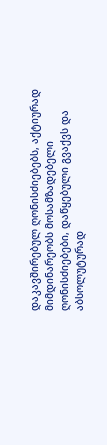დაკავშირებულ ღონისძიებებს, აქტიურად მიმდინარეობს მოსამზადებელი ღონისძიებები, დაწყებული გვაქვს და აბსოლუტურად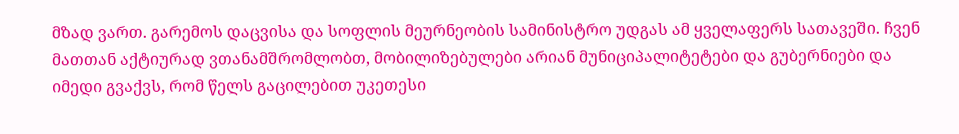მზად ვართ. გარემოს დაცვისა და სოფლის მეურნეობის სამინისტრო უდგას ამ ყველაფერს სათავეში. ჩვენ მათთან აქტიურად ვთანამშრომლობთ, მობილიზებულები არიან მუნიციპალიტეტები და გუბერნიები და იმედი გვაქვს, რომ წელს გაცილებით უკეთესი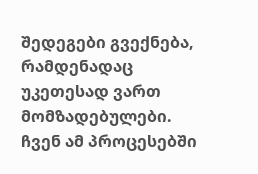შედეგები გვექნება, რამდენადაც უკეთესად ვართ მომზადებულები. ჩვენ ამ პროცესებში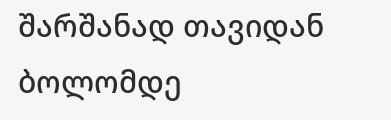შარშანად თავიდან ბოლომდე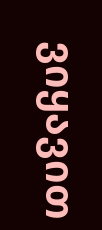ვიყავით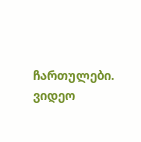ჩართულები.
ვიდეო